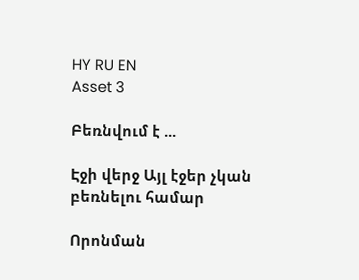HY RU EN
Asset 3

Բեռնվում է ...

Էջի վերջ Այլ էջեր չկան բեռնելու համար

Որոնման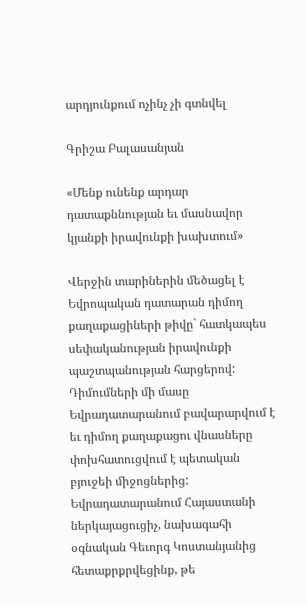արդյունքում ոչինչ չի գտնվել

Գրիշա Բալասանյան

«Մենք ունենք արդար դատաքննության եւ մասնավոր կյանքի իրավունքի խախտում»

Վերջին տարիներին մեծացել է Եվրոպական դատարան դիմող քաղաքացիների թիվը` հատկապես սեփականության իրավունքի պաշտպանության հարցերով: Դիմումների մի մասը Եվրադատարանում բավարարվում է եւ դիմող քաղաքացու վնասները փոխհատուցվում է պետական բյուջեի միջոցներից: Եվրադատարանում Հայաստանի ներկայացուցիչ, նախագահի օգնական Գեւորգ Կոստանյանից հետաքրքրվեցինք, թե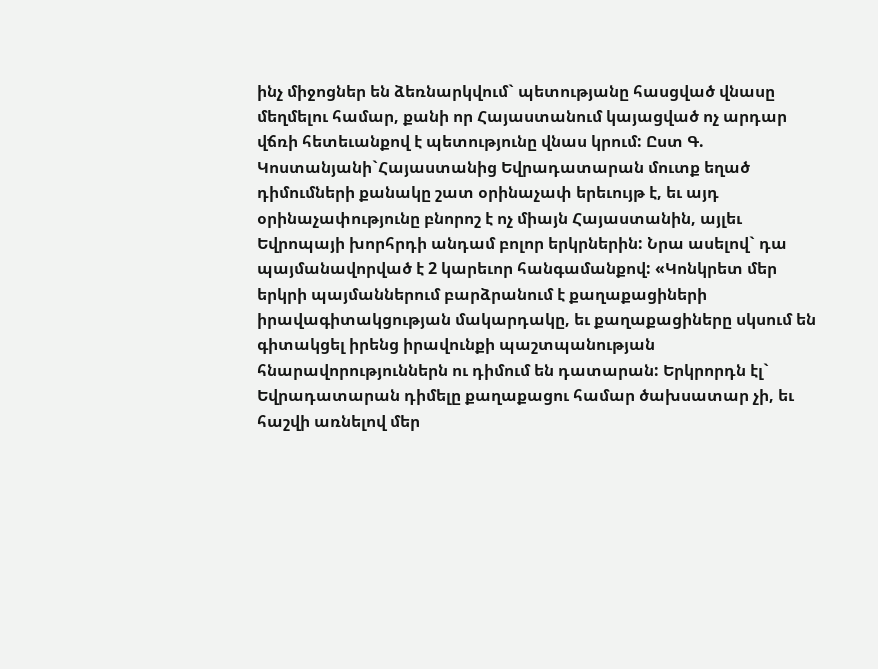ինչ միջոցներ են ձեռնարկվում` պետությանը հասցված վնասը մեղմելու համար, քանի որ Հայաստանում կայացված ոչ արդար վճռի հետեւանքով է պետությունը վնաս կրում: Ըստ Գ. Կոստանյանի`Հայաստանից Եվրադատարան մուտք եղած դիմումների քանակը շատ օրինաչափ երեւույթ է, եւ այդ օրինաչափությունը բնորոշ է ոչ միայն Հայաստանին, այլեւ Եվրոպայի խորհրդի անդամ բոլոր երկրներին: Նրա ասելով` դա պայմանավորված է 2 կարեւոր հանգամանքով: «Կոնկրետ մեր երկրի պայմաններում բարձրանում է քաղաքացիների իրավագիտակցության մակարդակը, եւ քաղաքացիները սկսում են գիտակցել իրենց իրավունքի պաշտպանության հնարավորություններն ու դիմում են դատարան: Երկրորդն էլ` Եվրադատարան դիմելը քաղաքացու համար ծախսատար չի, եւ հաշվի առնելով մեր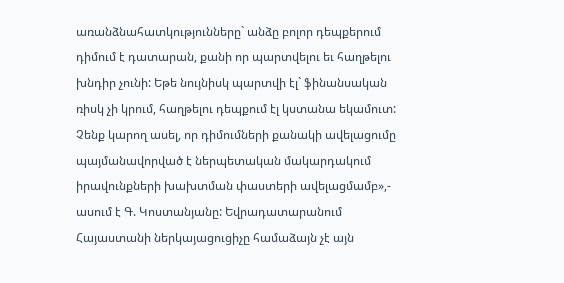առանձնահատկությունները` անձը բոլոր դեպքերում դիմում է դատարան, քանի որ պարտվելու եւ հաղթելու խնդիր չունի: Եթե նույնիսկ պարտվի էլ` ֆինանսական ռիսկ չի կրում, հաղթելու դեպքում էլ կստանա եկամուտ: Չենք կարող ասել, որ դիմումների քանակի ավելացումը պայմանավորված է ներպետական մակարդակում իրավունքների խախտման փաստերի ավելացմամբ»,- ասում է Գ. Կոստանյանը: Եվրադատարանում Հայաստանի ներկայացուցիչը համաձայն չէ այն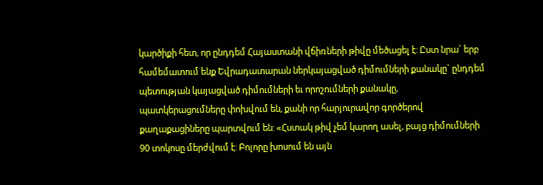կարծիքի հետ, որ ընդդեմ Հայաստանի վճիռների թիվը մեծացել է: Ըստ նրա` երբ համեմատում ենք Եվրադատարան ներկայացված դիմումների քանակը` ընդդեմ պետության կայացված դիմումների եւ որոշումների քանակը, պատկերացումները փոխվում են, քանի որ հարյուրավոր գործերով քաղաքացիները պարտվում են: «Հստակ թիվ չեմ կարող ասել, բայց դիմումների 90 տոկոսը մերժվում է: Բոլորը խոսում են այն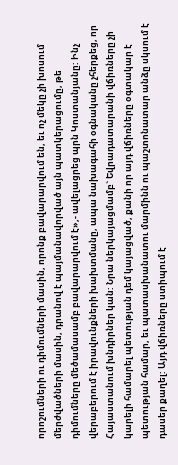որոշումների ու դիմումների մասին, որոնք բավարարվում են, եւ ոչ մեկը չի խոսում մերժվածների մասին, դրանով է պայմանավորված այն պատկերացումը, թե դիմումները մեծամասամբ բավարարվում է»,- ավելացրեց պրն Կոստանյանը: Ինչ վերաբերում է իրավունքների խախտմանը, ապա նախագահի օգնականը չհերքեց, որ Հայաստանում խնդիրներ կան: Նրա ներկայացմամբ` Եվրադատարանի վճիռները չի կարելի համարել պետության դեմ կայացված, քանի որ այդ վճիռները օգտակար է պետության համար, եւ պատասխանատու մարմինն ու պաշտոնատար անձը սկսում է դասեր քաղել: Այդ վճիռները ստիպում է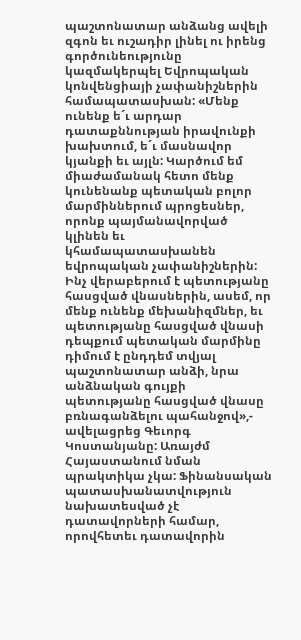պաշտոնատար անձանց ավելի զգոն եւ ուշադիր լինել ու իրենց գործունեությունը կազմակերպել Եվրոպական կոնվենցիայի չափանիշներին համապատասխան: «Մենք ունենք ե´ւ արդար դատաքննության իրավունքի խախտում, ե´ւ մասնավոր կյանքի եւ այլն: Կարծում եմ միաժամանակ հետո մենք կունենանք պետական բոլոր մարմիններում պրոցեսներ, որոնք պայմանավորված կլինեն եւ կհամապատասխանեն եվրոպական չափանիշներին: Ինչ վերաբերում է պետությանը հասցված վնասներին, ասեմ, որ մենք ունենք մեխանիզմներ, եւ պետությանը հասցված վնասի դեպքում պետական մարմինը դիմում է ընդդեմ տվյալ պաշտոնատար անձի, նրա անձնական գույքի պետությանը հասցված վնասը բռնագանձելու պահանջով»,- ավելացրեց Գեւորգ Կոստանյանը: Առայժմ Հայաստանում նման պրակտիկա չկա: Ֆինանսական պատասխանատվություն նախատեսված չէ դատավորների համար, որովհետեւ դատավորին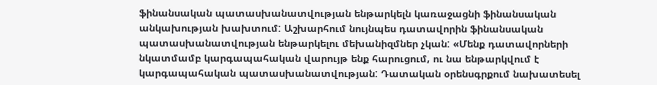ֆինանսական պատասխանատվության ենթարկելն կառաջացնի ֆինանսական անկախության խախտում: Աշխարհում նույնպես դատավորին ֆինանսական պատասխանատվության ենթարկելու մեխանիզմներ չկան: «Մենք դատավորների նկատմամբ կարգապահական վարույթ ենք հարուցում, ու նա ենթարկվում է կարգապահական պատասխանատվության: Դատական օրենսգրքում նախատեսել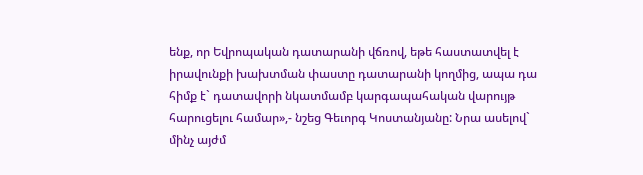ենք, որ Եվրոպական դատարանի վճռով, եթե հաստատվել է իրավունքի խախտման փաստը դատարանի կողմից, ապա դա հիմք է` դատավորի նկատմամբ կարգապահական վարույթ հարուցելու համար»,- նշեց Գեւորգ Կոստանյանը: Նրա ասելով` մինչ այժմ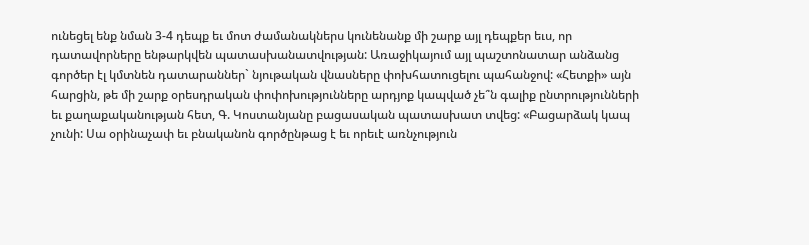ունեցել ենք նման 3-4 դեպք եւ մոտ ժամանակներս կունենանք մի շարք այլ դեպքեր եւս, որ դատավորները ենթարկվեն պատասխանատվության: Առաջիկայում այլ պաշտոնատար անձանց գործեր էլ կմտնեն դատարաններ` նյութական վնասները փոխհատուցելու պահանջով: «Հետքի» այն հարցին, թե մի շարք օրեսդրական փոփոխությունները արդյոք կապված չե՞ն գալիք ընտրությունների եւ քաղաքականության հետ, Գ. Կոստանյանը բացասական պատասխատ տվեց: «Բացարձակ կապ չունի: Սա օրինաչափ եւ բնականոն գործընթաց է եւ որեւէ առնչություն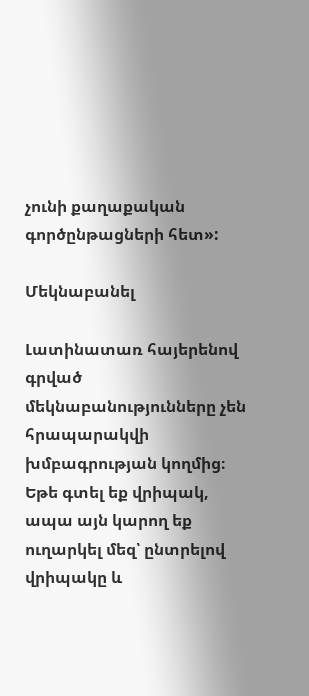չունի քաղաքական գործընթացների հետ»:

Մեկնաբանել

Լատինատառ հայերենով գրված մեկնաբանությունները չեն հրապարակվի խմբագրության կողմից։
Եթե գտել եք վրիպակ, ապա այն կարող եք ուղարկել մեզ՝ ընտրելով վրիպակը և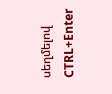սեղմելով CTRL+Enter